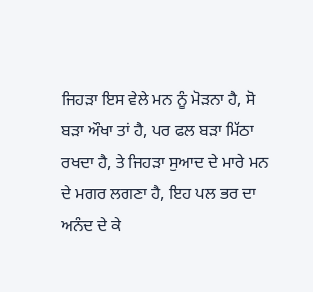ਜਿਹੜਾ ਇਸ ਵੇਲੇ ਮਨ ਨੂੰ ਮੋੜਨਾ ਹੈ, ਸੋ ਬੜਾ ਔਖਾ ਤਾਂ ਹੈ, ਪਰ ਫਲ ਬੜਾ ਮਿੱਠਾ ਰਖਦਾ ਹੈ, ਤੇ ਜਿਹੜਾ ਸੁਆਦ ਦੇ ਮਾਰੇ ਮਨ ਦੇ ਮਗਰ ਲਗਣਾ ਹੈ, ਇਹ ਪਲ ਭਰ ਦਾ ਅਨੰਦ ਦੇ ਕੇ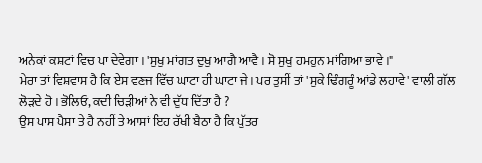ਅਨੇਕਾਂ ਕਸ਼ਟਾਂ ਵਿਚ ਪਾ ਦੇਵੇਗਾ । 'ਸੁਖੁ ਮਾਂਗਤ ਦੁਖੁ ਆਗੈ ਆਵੈ । ਸੋ ਸੁਖੁ ਹਮਹੁਨ ਮਾਂਗਿਆ ਭਾਵੇ ।"
ਮੇਰਾ ਤਾਂ ਵਿਸ਼ਵਾਸ ਹੈ ਕਿ ਏਸ ਵਣਜ ਵਿੱਚ ਘਾਟਾ ਹੀ ਘਾਟਾ ਜੇ। ਪਰ ਤੁਸੀਂ ਤਾਂ 'ਸੁਕੇ ਢਿੰਗਰੂੰ ਆਂਡੇ ਲਹਾਵੇ' ਵਾਲੀ ਗੱਲ ਲੋੜਦੇ ਹੋ । ਭੋਲਿਓ, ਕਦੀ ਚਿੜੀਆਂ ਨੇ ਵੀ ਦੁੱਧ ਦਿੱਤਾ ਹੈ ?
ਉਸ ਪਾਸ ਪੈਸਾ ਤੇ ਹੈ ਨਹੀਂ ਤੇ ਆਸਾਂ ਇਹ ਰੱਖੀ ਬੈਠਾ ਹੈ ਕਿ ਪੁੱਤਰ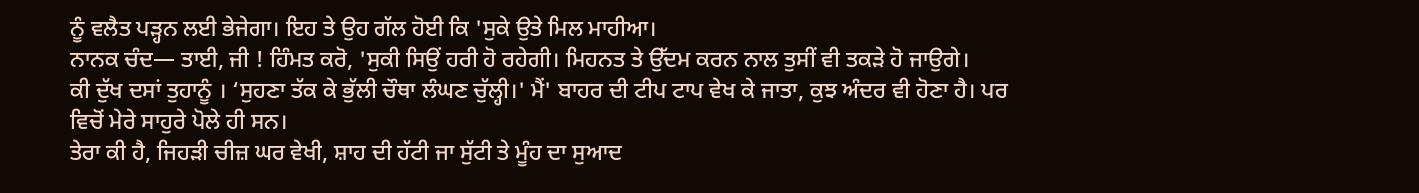ਨੂੰ ਵਲੈਤ ਪੜ੍ਹਨ ਲਈ ਭੇਜੇਗਾ। ਇਹ ਤੇ ਉਹ ਗੱਲ ਹੋਈ ਕਿ 'ਸੁਕੇ ਉਤੇ ਮਿਲ ਮਾਹੀਆ।
ਨਾਨਕ ਚੰਦ— ਤਾਈ, ਜੀ ! ਹਿੰਮਤ ਕਰੋ, 'ਸੁਕੀ ਸਿਉਂ ਹਰੀ ਹੋ ਰਹੇਗੀ। ਮਿਹਨਤ ਤੇ ਉੱਦਮ ਕਰਨ ਨਾਲ ਤੁਸੀਂ ਵੀ ਤਕੜੇ ਹੋ ਜਾਉਗੇ।
ਕੀ ਦੁੱਖ ਦਸਾਂ ਤੁਹਾਨੂੰ । ‘ਸੁਹਣਾ ਤੱਕ ਕੇ ਭੁੱਲੀ ਚੌਥਾ ਲੰਘਣ ਚੁੱਲ੍ਹੀ।' ਮੈਂ' ਬਾਹਰ ਦੀ ਟੀਪ ਟਾਪ ਵੇਖ ਕੇ ਜਾਤਾ, ਕੁਝ ਅੰਦਰ ਵੀ ਹੋਣਾ ਹੈ। ਪਰ ਵਿਚੋਂ ਮੇਰੇ ਸਾਹੁਰੇ ਪੋਲੇ ਹੀ ਸਨ।
ਤੇਰਾ ਕੀ ਹੈ, ਜਿਹੜੀ ਚੀਜ਼ ਘਰ ਵੇਖੀ, ਸ਼ਾਹ ਦੀ ਹੱਟੀ ਜਾ ਸੁੱਟੀ ਤੇ ਮੂੰਹ ਦਾ ਸੁਆਦ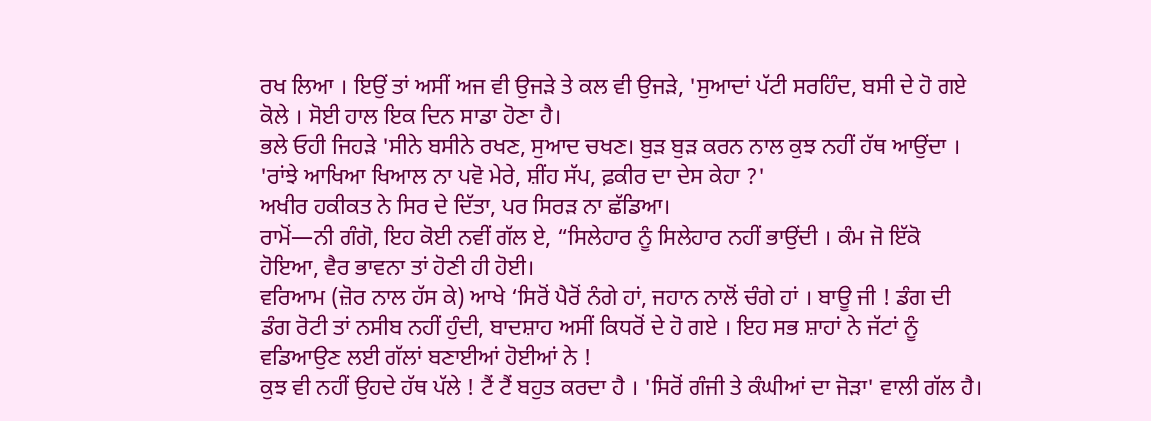ਰਖ ਲਿਆ । ਇਉਂ ਤਾਂ ਅਸੀਂ ਅਜ ਵੀ ਉਜੜੇ ਤੇ ਕਲ ਵੀ ਉਜੜੇ, 'ਸੁਆਦਾਂ ਪੱਟੀ ਸਰਹਿੰਦ, ਬਸੀ ਦੇ ਹੋ ਗਏ ਕੋਲੇ । ਸੋਈ ਹਾਲ ਇਕ ਦਿਨ ਸਾਡਾ ਹੋਣਾ ਹੈ।
ਭਲੇ ਓਹੀ ਜਿਹੜੇ 'ਸੀਨੇ ਬਸੀਨੇ ਰਖਣ, ਸੁਆਦ ਚਖਣ। ਬੁੜ ਬੁੜ ਕਰਨ ਨਾਲ ਕੁਝ ਨਹੀਂ ਹੱਥ ਆਉਂਦਾ ।
'ਰਾਂਝੇ ਆਖਿਆ ਖਿਆਲ ਨਾ ਪਵੋ ਮੇਰੇ, ਸ਼ੀਂਹ ਸੱਪ, ਫ਼ਕੀਰ ਦਾ ਦੇਸ ਕੇਹਾ ?'
ਅਖੀਰ ਹਕੀਕਤ ਨੇ ਸਿਰ ਦੇ ਦਿੱਤਾ, ਪਰ ਸਿਰੜ ਨਾ ਛੱਡਿਆ।
ਰਾਮੋਂ—ਨੀ ਗੰਗੋ, ਇਹ ਕੋਈ ਨਵੀਂ ਗੱਲ ਏ, “ਸਿਲੇਹਾਰ ਨੂੰ ਸਿਲੇਹਾਰ ਨਹੀਂ ਭਾਉਂਦੀ । ਕੰਮ ਜੋ ਇੱਕੋ ਹੋਇਆ, ਵੈਰ ਭਾਵਨਾ ਤਾਂ ਹੋਣੀ ਹੀ ਹੋਈ।
ਵਰਿਆਮ (ਜ਼ੋਰ ਨਾਲ ਹੱਸ ਕੇ) ਆਖੇ ‘ਸਿਰੋਂ ਪੈਰੋਂ ਨੰਗੇ ਹਾਂ, ਜਹਾਨ ਨਾਲੋਂ ਚੰਗੇ ਹਾਂ । ਬਾਊ ਜੀ ! ਡੰਗ ਦੀ ਡੰਗ ਰੋਟੀ ਤਾਂ ਨਸੀਬ ਨਹੀਂ ਹੁੰਦੀ, ਬਾਦਸ਼ਾਹ ਅਸੀਂ ਕਿਧਰੋਂ ਦੇ ਹੋ ਗਏ । ਇਹ ਸਭ ਸ਼ਾਹਾਂ ਨੇ ਜੱਟਾਂ ਨੂੰ ਵਡਿਆਉਣ ਲਈ ਗੱਲਾਂ ਬਣਾਈਆਂ ਹੋਈਆਂ ਨੇ !
ਕੁਝ ਵੀ ਨਹੀਂ ਉਹਦੇ ਹੱਥ ਪੱਲੇ ! ਟੈਂ ਟੈਂ ਬਹੁਤ ਕਰਦਾ ਹੈ । 'ਸਿਰੋਂ ਗੰਜੀ ਤੇ ਕੰਘੀਆਂ ਦਾ ਜੋੜਾ' ਵਾਲੀ ਗੱਲ ਹੈ।